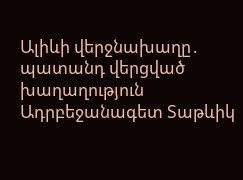Ալիևի վերջնախաղը․ պատանդ վերցված խաղաղություն
Ադրբեջանագետ Տաթևիկ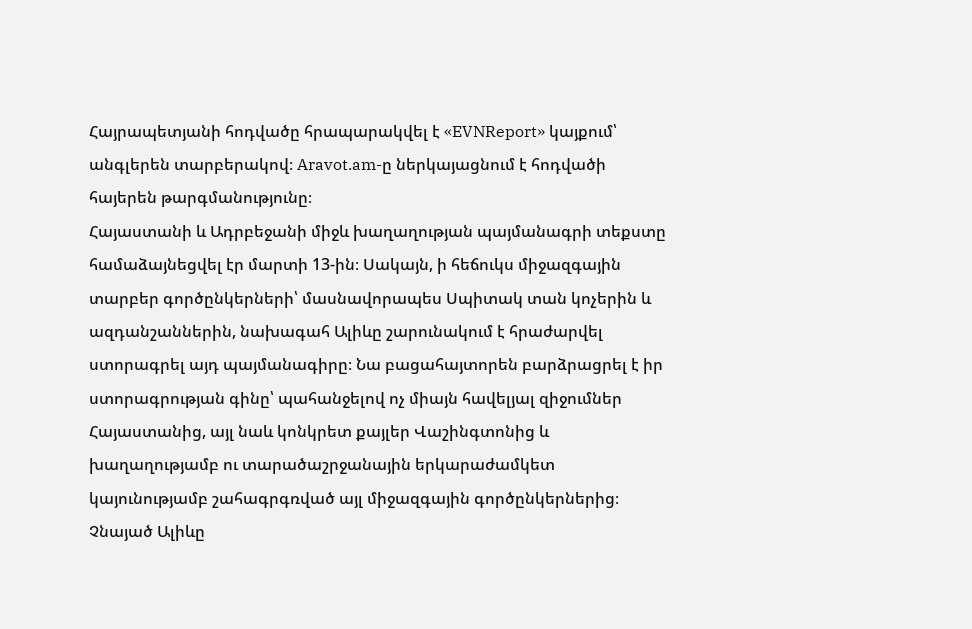Հայրապետյանի հոդվածը հրապարակվել է «EVNReport» կայքում՝ անգլերեն տարբերակով։ Aravot.am-ը ներկայացնում է հոդվածի հայերեն թարգմանությունը։
Հայաստանի և Ադրբեջանի միջև խաղաղության պայմանագրի տեքստը համաձայնեցվել էր մարտի 13-ին։ Սակայն, ի հեճուկս միջազգային տարբեր գործընկերների՝ մասնավորապես Սպիտակ տան կոչերին և ազդանշաններին, նախագահ Ալիևը շարունակում է հրաժարվել ստորագրել այդ պայմանագիրը։ Նա բացահայտորեն բարձրացրել է իր ստորագրության գինը՝ պահանջելով ոչ միայն հավելյալ զիջումներ Հայաստանից, այլ նաև կոնկրետ քայլեր Վաշինգտոնից և խաղաղությամբ ու տարածաշրջանային երկարաժամկետ կայունությամբ շահագրգռված այլ միջազգային գործընկերներից։
Չնայած Ալիևը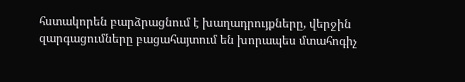հստակորեն բարձրացնում է խաղադրույքները, վերջին զարգացումները բացահայտում են խորապես մտահոգիչ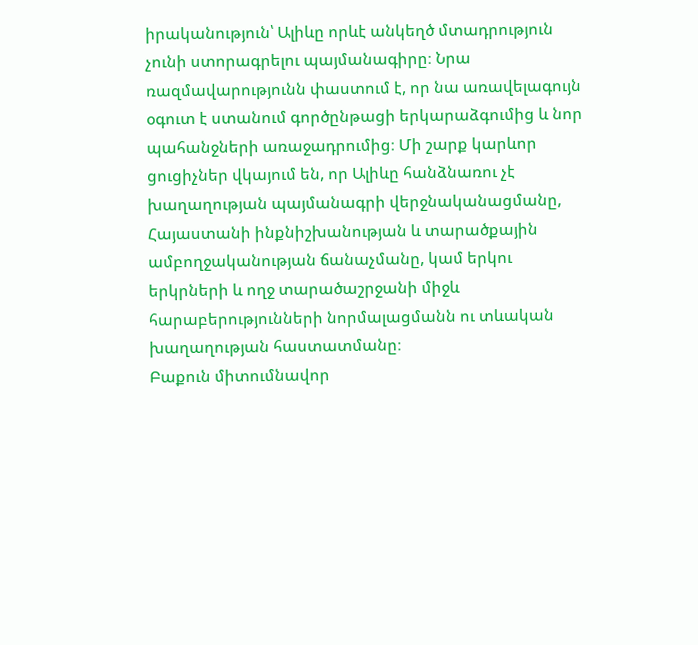իրականություն՝ Ալիևը որևէ անկեղծ մտադրություն չունի ստորագրելու պայմանագիրը։ Նրա ռազմավարությունն փաստում է, որ նա առավելագույն օգուտ է ստանում գործընթացի երկարաձգումից և նոր պահանջների առաջադրումից։ Մի շարք կարևոր ցուցիչներ վկայում են, որ Ալիևը հանձնառու չէ խաղաղության պայմանագրի վերջնականացմանը, Հայաստանի ինքնիշխանության և տարածքային ամբողջականության ճանաչմանը, կամ երկու երկրների և ողջ տարածաշրջանի միջև հարաբերությունների նորմալացմանն ու տևական խաղաղության հաստատմանը։
Բաքուն միտումնավոր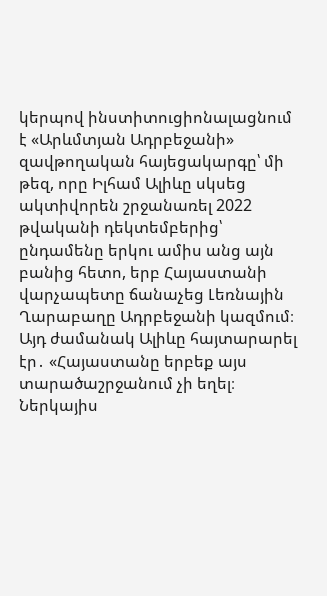կերպով ինստիտուցիոնալացնում է «Արևմտյան Ադրբեջանի» զավթողական հայեցակարգը՝ մի թեզ, որը Իլհամ Ալիևը սկսեց ակտիվորեն շրջանառել 2022 թվականի դեկտեմբերից՝ ընդամենը երկու ամիս անց այն բանից հետո, երբ Հայաստանի վարչապետը ճանաչեց Լեռնային Ղարաբաղը Ադրբեջանի կազմում։ Այդ ժամանակ Ալիևը հայտարարել էր․ «Հայաստանը երբեք այս տարածաշրջանում չի եղել։ Ներկայիս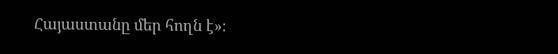Հայաստանը մեր հողն է»։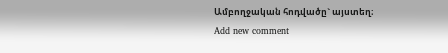Ամբողջական հոդվածը` այստեղ։
Add new comment